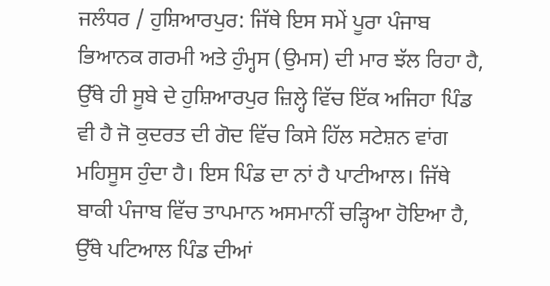ਜਲੰਧਰ / ਹੁਸ਼ਿਆਰਪੁਰ: ਜਿੱਥੇ ਇਸ ਸਮੇਂ ਪੂਰਾ ਪੰਜਾਬ ਭਿਆਨਕ ਗਰਮੀ ਅਤੇ ਹੁੰਮ੍ਹਸ (ਉਮਸ) ਦੀ ਮਾਰ ਝੱਲ ਰਿਹਾ ਹੈ, ਉੱਥੇ ਹੀ ਸੂਬੇ ਦੇ ਹੁਸ਼ਿਆਰਪੁਰ ਜ਼ਿਲ੍ਹੇ ਵਿੱਚ ਇੱਕ ਅਜਿਹਾ ਪਿੰਡ ਵੀ ਹੈ ਜੋ ਕੁਦਰਤ ਦੀ ਗੋਦ ਵਿੱਚ ਕਿਸੇ ਹਿੱਲ ਸਟੇਸ਼ਨ ਵਾਂਗ ਮਹਿਸੂਸ ਹੁੰਦਾ ਹੈ। ਇਸ ਪਿੰਡ ਦਾ ਨਾਂ ਹੈ ਪਾਟੀਆਲ। ਜਿੱਥੇ ਬਾਕੀ ਪੰਜਾਬ ਵਿੱਚ ਤਾਪਮਾਨ ਅਸਮਾਨੀਂ ਚੜ੍ਹਿਆ ਹੋਇਆ ਹੈ, ਉੱਥੇ ਪਟਿਆਲ ਪਿੰਡ ਦੀਆਂ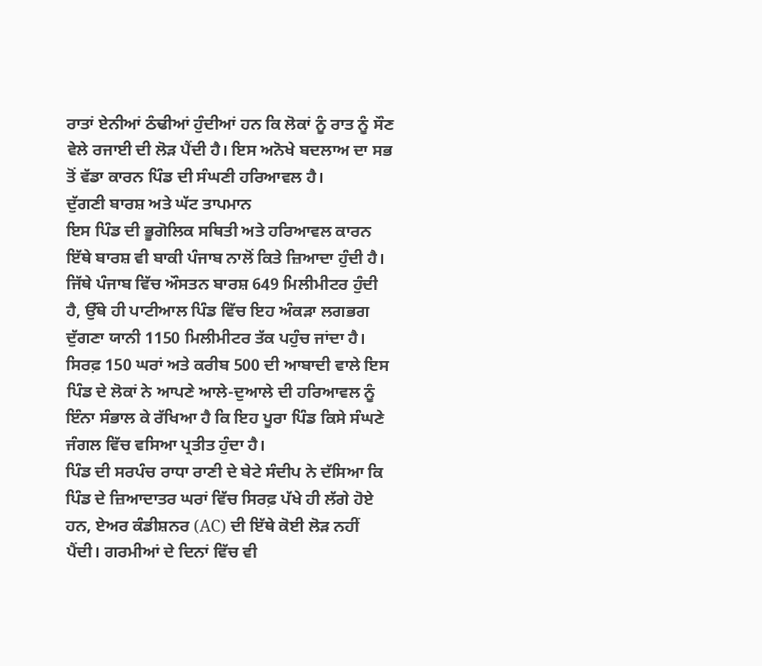ਰਾਤਾਂ ਏਨੀਆਂ ਠੰਢੀਆਂ ਹੁੰਦੀਆਂ ਹਨ ਕਿ ਲੋਕਾਂ ਨੂੰ ਰਾਤ ਨੂੰ ਸੌਣ ਵੇਲੇ ਰਜਾਈ ਦੀ ਲੋੜ ਪੈਂਦੀ ਹੈ। ਇਸ ਅਨੋਖੇ ਬਦਲਾਅ ਦਾ ਸਭ ਤੋਂ ਵੱਡਾ ਕਾਰਨ ਪਿੰਡ ਦੀ ਸੰਘਣੀ ਹਰਿਆਵਲ ਹੈ।
ਦੁੱਗਣੀ ਬਾਰਸ਼ ਅਤੇ ਘੱਟ ਤਾਪਮਾਨ
ਇਸ ਪਿੰਡ ਦੀ ਭੂਗੋਲਿਕ ਸਥਿਤੀ ਅਤੇ ਹਰਿਆਵਲ ਕਾਰਨ ਇੱਥੇ ਬਾਰਸ਼ ਵੀ ਬਾਕੀ ਪੰਜਾਬ ਨਾਲੋਂ ਕਿਤੇ ਜ਼ਿਆਦਾ ਹੁੰਦੀ ਹੈ। ਜਿੱਥੇ ਪੰਜਾਬ ਵਿੱਚ ਔਸਤਨ ਬਾਰਸ਼ 649 ਮਿਲੀਮੀਟਰ ਹੁੰਦੀ ਹੈ, ਉੱਥੇ ਹੀ ਪਾਟੀਆਲ ਪਿੰਡ ਵਿੱਚ ਇਹ ਅੰਕੜਾ ਲਗਭਗ ਦੁੱਗਣਾ ਯਾਨੀ 1150 ਮਿਲੀਮੀਟਰ ਤੱਕ ਪਹੁੰਚ ਜਾਂਦਾ ਹੈ। ਸਿਰਫ਼ 150 ਘਰਾਂ ਅਤੇ ਕਰੀਬ 500 ਦੀ ਆਬਾਦੀ ਵਾਲੇ ਇਸ ਪਿੰਡ ਦੇ ਲੋਕਾਂ ਨੇ ਆਪਣੇ ਆਲੇ-ਦੁਆਲੇ ਦੀ ਹਰਿਆਵਲ ਨੂੰ ਇੰਨਾ ਸੰਭਾਲ ਕੇ ਰੱਖਿਆ ਹੈ ਕਿ ਇਹ ਪੂਰਾ ਪਿੰਡ ਕਿਸੇ ਸੰਘਣੇ ਜੰਗਲ ਵਿੱਚ ਵਸਿਆ ਪ੍ਰਤੀਤ ਹੁੰਦਾ ਹੈ।
ਪਿੰਡ ਦੀ ਸਰਪੰਚ ਰਾਧਾ ਰਾਣੀ ਦੇ ਬੇਟੇ ਸੰਦੀਪ ਨੇ ਦੱਸਿਆ ਕਿ ਪਿੰਡ ਦੇ ਜ਼ਿਆਦਾਤਰ ਘਰਾਂ ਵਿੱਚ ਸਿਰਫ਼ ਪੱਖੇ ਹੀ ਲੱਗੇ ਹੋਏ ਹਨ, ਏਅਰ ਕੰਡੀਸ਼ਨਰ (AC) ਦੀ ਇੱਥੇ ਕੋਈ ਲੋੜ ਨਹੀਂ ਪੈਂਦੀ। ਗਰਮੀਆਂ ਦੇ ਦਿਨਾਂ ਵਿੱਚ ਵੀ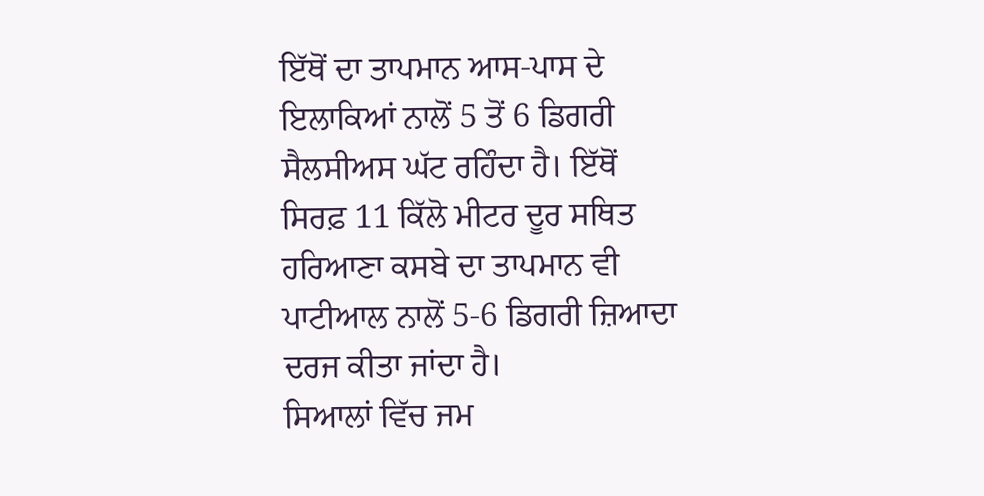ਇੱਥੋਂ ਦਾ ਤਾਪਮਾਨ ਆਸ-ਪਾਸ ਦੇ ਇਲਾਕਿਆਂ ਨਾਲੋਂ 5 ਤੋਂ 6 ਡਿਗਰੀ ਸੈਲਸੀਅਸ ਘੱਟ ਰਹਿੰਦਾ ਹੈ। ਇੱਥੋਂ ਸਿਰਫ਼ 11 ਕਿੱਲੋ ਮੀਟਰ ਦੂਰ ਸਥਿਤ ਹਰਿਆਣਾ ਕਸਬੇ ਦਾ ਤਾਪਮਾਨ ਵੀ ਪਾਟੀਆਲ ਨਾਲੋਂ 5-6 ਡਿਗਰੀ ਜ਼ਿਆਦਾ ਦਰਜ ਕੀਤਾ ਜਾਂਦਾ ਹੈ।
ਸਿਆਲਾਂ ਵਿੱਚ ਜਮ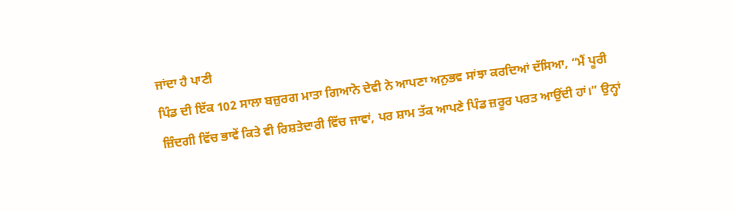ਜਾਂਦਾ ਹੈ ਪਾਣੀ
ਪਿੰਡ ਦੀ ਇੱਕ 102 ਸਾਲਾ ਬਜ਼ੁਰਗ ਮਾਤਾ ਗਿਆਨੋ ਦੇਵੀ ਨੇ ਆਪਣਾ ਅਨੁਭਵ ਸਾਂਝਾ ਕਰਦਿਆਂ ਦੱਸਿਆ, “ਮੈਂ ਪੂਰੀ ਜ਼ਿੰਦਗੀ ਵਿੱਚ ਭਾਵੇਂ ਕਿਤੇ ਵੀ ਰਿਸ਼ਤੇਦਾਰੀ ਵਿੱਚ ਜਾਵਾਂ, ਪਰ ਸ਼ਾਮ ਤੱਕ ਆਪਣੇ ਪਿੰਡ ਜ਼ਰੂਰ ਪਰਤ ਆਉਂਦੀ ਹਾਂ।” ਉਨ੍ਹਾਂ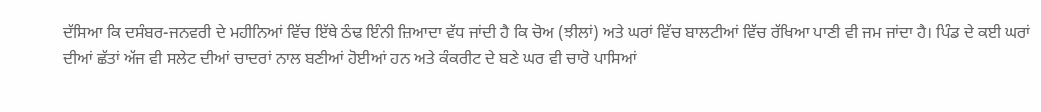ਦੱਸਿਆ ਕਿ ਦਸੰਬਰ-ਜਨਵਰੀ ਦੇ ਮਹੀਨਿਆਂ ਵਿੱਚ ਇੱਥੇ ਠੰਢ ਇੰਨੀ ਜ਼ਿਆਦਾ ਵੱਧ ਜਾਂਦੀ ਹੈ ਕਿ ਚੋਅ (ਝੀਲਾਂ) ਅਤੇ ਘਰਾਂ ਵਿੱਚ ਬਾਲਟੀਆਂ ਵਿੱਚ ਰੱਖਿਆ ਪਾਣੀ ਵੀ ਜਮ ਜਾਂਦਾ ਹੈ। ਪਿੰਡ ਦੇ ਕਈ ਘਰਾਂ ਦੀਆਂ ਛੱਤਾਂ ਅੱਜ ਵੀ ਸਲੇਟ ਦੀਆਂ ਚਾਦਰਾਂ ਨਾਲ ਬਣੀਆਂ ਹੋਈਆਂ ਹਨ ਅਤੇ ਕੰਕਰੀਟ ਦੇ ਬਣੇ ਘਰ ਵੀ ਚਾਰੋ ਪਾਸਿਆਂ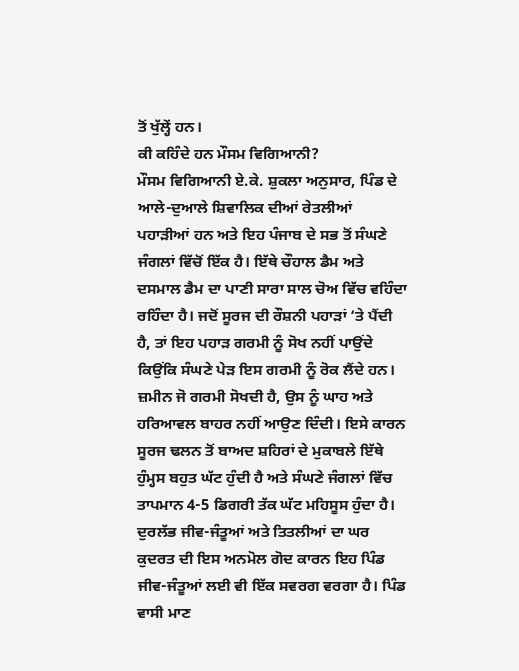ਤੋਂ ਖੁੱਲ੍ਹੇਂ ਹਨ।
ਕੀ ਕਹਿੰਦੇ ਹਨ ਮੌਸਮ ਵਿਗਿਆਨੀ?
ਮੌਸਮ ਵਿਗਿਆਨੀ ਏ.ਕੇ. ਸ਼ੁਕਲਾ ਅਨੁਸਾਰ, ਪਿੰਡ ਦੇ ਆਲੇ-ਦੁਆਲੇ ਸ਼ਿਵਾਲਿਕ ਦੀਆਂ ਰੇਤਲੀਆਂ ਪਹਾੜੀਆਂ ਹਨ ਅਤੇ ਇਹ ਪੰਜਾਬ ਦੇ ਸਭ ਤੋਂ ਸੰਘਣੇ ਜੰਗਲਾਂ ਵਿੱਚੋਂ ਇੱਕ ਹੈ। ਇੱਥੇ ਚੌਹਾਲ ਡੈਮ ਅਤੇ ਦਸਮਾਲ ਡੈਮ ਦਾ ਪਾਣੀ ਸਾਰਾ ਸਾਲ ਚੋਅ ਵਿੱਚ ਵਹਿੰਦਾ ਰਹਿੰਦਾ ਹੈ। ਜਦੋਂ ਸੂਰਜ ਦੀ ਰੌਸ਼ਨੀ ਪਹਾੜਾਂ ‘ਤੇ ਪੈਂਦੀ ਹੈ, ਤਾਂ ਇਹ ਪਹਾੜ ਗਰਮੀ ਨੂੰ ਸੋਖ ਨਹੀਂ ਪਾਉਂਦੇ ਕਿਉਂਕਿ ਸੰਘਣੇ ਪੇੜ ਇਸ ਗਰਮੀ ਨੂੰ ਰੋਕ ਲੈਂਦੇ ਹਨ। ਜ਼ਮੀਨ ਜੋ ਗਰਮੀ ਸੋਖਦੀ ਹੈ, ਉਸ ਨੂੰ ਘਾਹ ਅਤੇ ਹਰਿਆਵਲ ਬਾਹਰ ਨਹੀਂ ਆਉਣ ਦਿੰਦੀ। ਇਸੇ ਕਾਰਨ ਸੂਰਜ ਢਲਨ ਤੋਂ ਬਾਅਦ ਸ਼ਹਿਰਾਂ ਦੇ ਮੁਕਾਬਲੇ ਇੱਥੇ ਹੁੰਮ੍ਹਸ ਬਹੁਤ ਘੱਟ ਹੁੰਦੀ ਹੈ ਅਤੇ ਸੰਘਣੇ ਜੰਗਲਾਂ ਵਿੱਚ ਤਾਪਮਾਨ 4-5 ਡਿਗਰੀ ਤੱਕ ਘੱਟ ਮਹਿਸੂਸ ਹੁੰਦਾ ਹੈ।
ਦੁਰਲੱਭ ਜੀਵ-ਜੰਤੂਆਂ ਅਤੇ ਤਿਤਲੀਆਂ ਦਾ ਘਰ
ਕੁਦਰਤ ਦੀ ਇਸ ਅਨਮੋਲ ਗੋਦ ਕਾਰਨ ਇਹ ਪਿੰਡ ਜੀਵ-ਜੰਤੂਆਂ ਲਈ ਵੀ ਇੱਕ ਸਵਰਗ ਵਰਗਾ ਹੈ। ਪਿੰਡ ਵਾਸੀ ਮਾਣ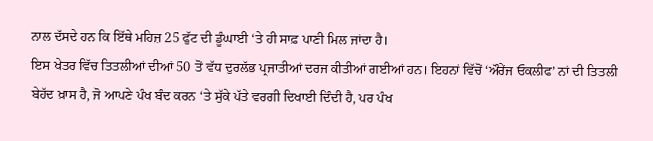ਨਾਲ ਦੱਸਦੇ ਹਨ ਕਿ ਇੱਥੇ ਮਹਿਜ਼ 25 ਫੁੱਟ ਦੀ ਡੂੰਘਾਈ ‘ਤੇ ਹੀ ਸਾਫ਼ ਪਾਣੀ ਮਿਲ ਜਾਂਦਾ ਹੈ।
ਇਸ ਖੇਤਰ ਵਿੱਚ ਤਿਤਲੀਆਂ ਦੀਆਂ 50 ਤੋਂ ਵੱਧ ਦੁਰਲੱਭ ਪ੍ਰਜਾਤੀਆਂ ਦਰਜ ਕੀਤੀਆਂ ਗਈਆਂ ਹਨ। ਇਹਨਾਂ ਵਿੱਚੋਂ ‘ਔਰੇਂਜ ਓਕਲੀਫ’ ਨਾਂ ਦੀ ਤਿਤਲੀ ਬੇਹੱਦ ਖ਼ਾਸ ਹੈ, ਜੋ ਆਪਣੇ ਪੰਖ ਬੰਦ ਕਰਨ ‘ਤੇ ਸੁੱਕੇ ਪੱਤੇ ਵਰਗੀ ਦਿਖਾਈ ਦਿੰਦੀ ਹੈ, ਪਰ ਪੰਖ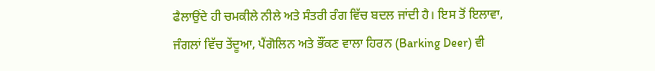ਫੈਲਾਉਂਦੇ ਹੀ ਚਮਕੀਲੇ ਨੀਲੇ ਅਤੇ ਸੰਤਰੀ ਰੰਗ ਵਿੱਚ ਬਦਲ ਜਾਂਦੀ ਹੈ। ਇਸ ਤੋਂ ਇਲਾਵਾ, ਜੰਗਲਾਂ ਵਿੱਚ ਤੇਂਦੂਆ, ਪੈਂਗੋਲਿਨ ਅਤੇ ਭੌਂਕਣ ਵਾਲਾ ਹਿਰਨ (Barking Deer) ਵੀ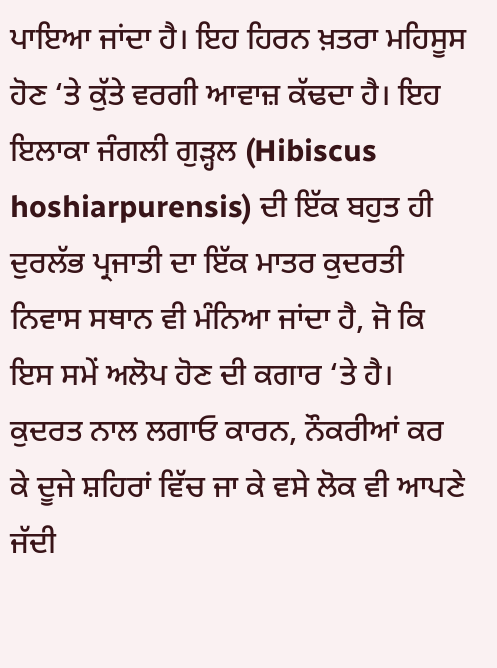ਪਾਇਆ ਜਾਂਦਾ ਹੈ। ਇਹ ਹਿਰਨ ਖ਼ਤਰਾ ਮਹਿਸੂਸ ਹੋਣ ‘ਤੇ ਕੁੱਤੇ ਵਰਗੀ ਆਵਾਜ਼ ਕੱਢਦਾ ਹੈ। ਇਹ ਇਲਾਕਾ ਜੰਗਲੀ ਗੁੜ੍ਹਲ (Hibiscus hoshiarpurensis) ਦੀ ਇੱਕ ਬਹੁਤ ਹੀ ਦੁਰਲੱਭ ਪ੍ਰਜਾਤੀ ਦਾ ਇੱਕ ਮਾਤਰ ਕੁਦਰਤੀ ਨਿਵਾਸ ਸਥਾਨ ਵੀ ਮੰਨਿਆ ਜਾਂਦਾ ਹੈ, ਜੋ ਕਿ ਇਸ ਸਮੇਂ ਅਲੋਪ ਹੋਣ ਦੀ ਕਗਾਰ ‘ਤੇ ਹੈ।
ਕੁਦਰਤ ਨਾਲ ਲਗਾਓ ਕਾਰਨ, ਨੌਕਰੀਆਂ ਕਰ ਕੇ ਦੂਜੇ ਸ਼ਹਿਰਾਂ ਵਿੱਚ ਜਾ ਕੇ ਵਸੇ ਲੋਕ ਵੀ ਆਪਣੇ ਜੱਦੀ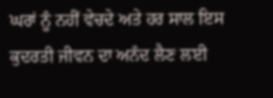ਘਰਾਂ ਨੂੰ ਨਹੀਂ ਵੇਚਦੇ ਅਤੇ ਹਰ ਸਾਲ ਇਸ ਕੁਦਰਤੀ ਜੀਵਨ ਦਾ ਅਨੰਦ ਲੈਣ ਲਈ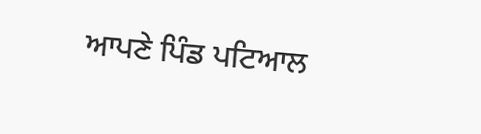ਆਪਣੇ ਪਿੰਡ ਪਟਿਆਲ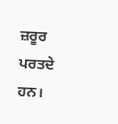ਜ਼ਰੂਰ ਪਰਤਦੇ ਹਨ।